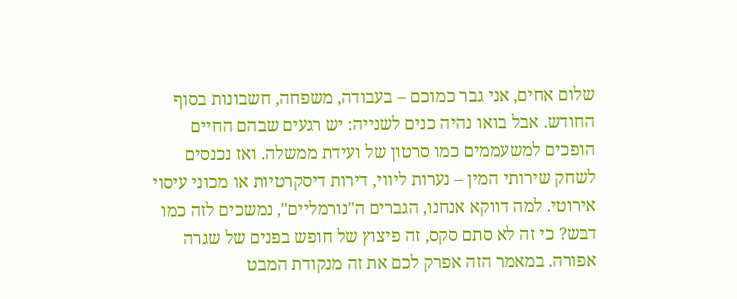שלום אחים, אני גבר כמוכם – בעבודה, משפחה, חשבונות בסוף החודש. אבל בואו נהיה כנים לשנייה: יש רגעים שבהם החיים הופכים למשעממים כמו סרטון של ועידת ממשלה. ואז נכנסים לשחק שירותי המין – נערות ליווי, דירות דיסקרטיות או מכוני עיסוי אירוטי. למה דווקא אנחנו, הגברים ה"נורמליים", נמשכים לזה כמו דבש? כי זה לא סתם סקס, זה פיצוץ של חופש בפנים של שגרה אפורה. במאמר הזה אפרק לכם את זה מנקודת המבט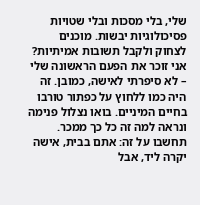שלי, בלי מסכות ובלי שטויות פסיכולוגיות יבשות. מוכנים לצחוק ולקבל תשובות אמיתיות?
אני זוכר את הפעם הראשונה שלי – לא סיפרתי לאישה, כמובן. זה היה כמו ללחוץ על כפתור טורבו בחיים המיניים. בואו נצלול פנימה ונראה למה זה כל כך ממכר.
תחשבו על זה: אתם בבית, אישה יקרה ליד, אבל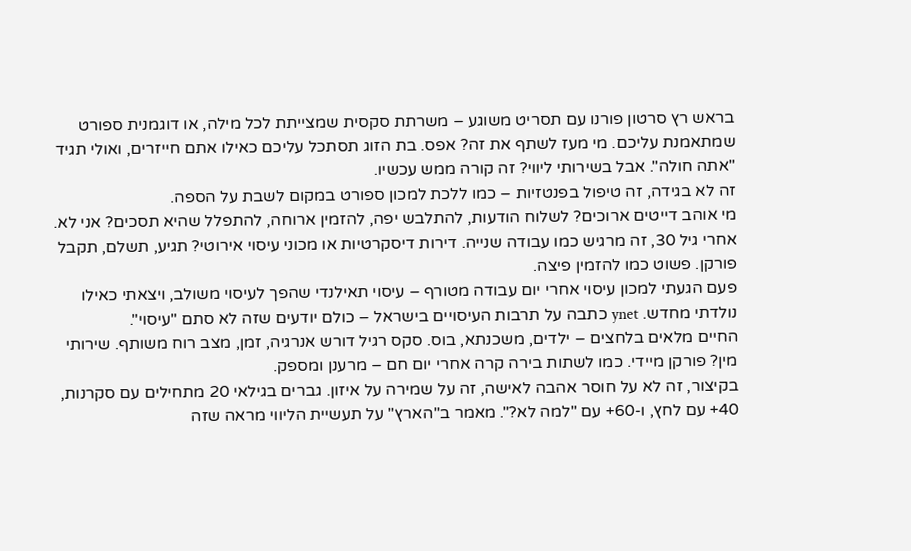בראש רץ סרטון פורנו עם תסריט משוגע – משרתת סקסית שמצייתת לכל מילה, או דוגמנית ספורט שמתאמנת עליכם. מי מעז לשתף את זה? אפס. בת הזוג תסתכל עליכם כאילו אתם חייזרים, ואולי תגיד "אתה חולה". אבל בשירותי ליווי? זה קורה ממש עכשיו.
זה לא בגידה, זה טיפול בפנטזיות – כמו ללכת למכון ספורט במקום לשבת על הספה.
מי אוהב דייטים ארוכים? לשלוח הודעות, להתלבש יפה, להזמין ארוחה, להתפלל שהיא תסכים? אני לא. אחרי גיל 30, זה מרגיש כמו עבודה שנייה. דירות דיסקרטיות או מכוני עיסוי אירוטי? תגיע, תשלם, תקבל פורקן. פשוט כמו להזמין פיצה.
פעם הגעתי למכון עיסוי אחרי יום עבודה מטורף – עיסוי תאילנדי שהפך לעיסוי משולב, ויצאתי כאילו נולדתי מחדש. ynet כתבה על תרבות העיסויים בישראל – כולם יודעים שזה לא סתם "עיסוי".
החיים מלאים בלחצים – ילדים, משכנתא, בוס. סקס רגיל דורש אנרגיה, זמן, מצב רוח משותף. שירותי מין? פורקן מיידי. כמו לשתות בירה קרה אחרי יום חם – מרענן ומספק.
בקיצור, זה לא על חוסר אהבה לאישה, זה על שמירה על איזון. גברים בגילאי 20 מתחילים עם סקרנות, 40+ עם לחץ, ו-60+ עם "למה לא?". מאמר ב"הארץ" על תעשיית הליווי מראה שזה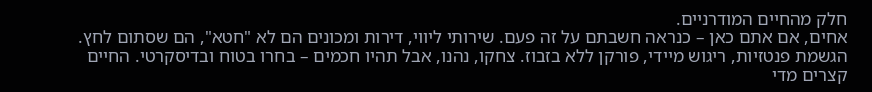חלק מהחיים המודרניים.
אחים, אם אתם כאן – כנראה חשבתם על זה פעם. שירותי ליווי, דירות ומכונים הם לא "חטא", הם שסתום לחץ. הגשמת פנטזיות, ריגוש מיידי, פורקן ללא בזבוז. צחקו, נהנו, אבל תהיו חכמים – בחרו בטוח ובדיסקרטי. החיים קצרים מדי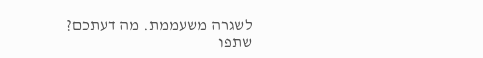לשגרה משעממת. מה דעתכם? שתפו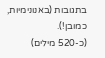בתגובות (באנונימיות, כמובן!).
(כ-520 מילים)